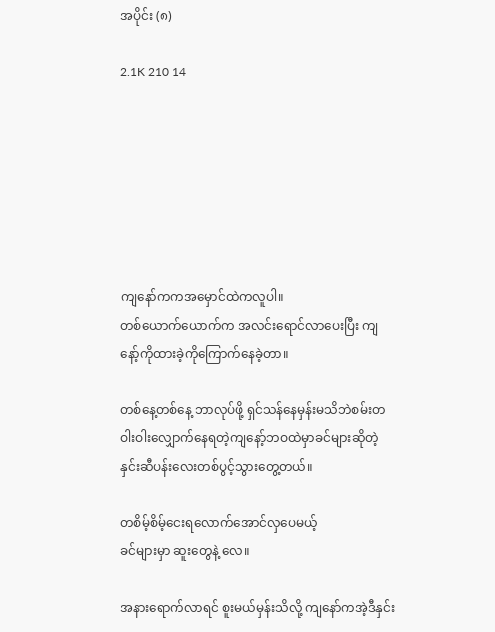အပိုင်း (၈)

2.1K 210 14







ကျနော်ကကအမှောင်ထဲကလူပါ။
တစ်ယောက်ယောက်က အလင်းရောင်လာပေးပြီး ကျနော့်ကိုထားခဲ့ကိုကြောက်နေခဲ့တာ။

တစ်နေ့တစ်နေ့ ဘာလုပ်ဖို့ ရှင်သန်နေမှန်းမသိဘဲစမ်းတဝါးဝါးလျှောက်နေရတဲ့ကျနော့်ဘဝထဲမှာခင်များဆိုတဲ့နှင်းဆီပန်းလေးတစ်ပွင့်သွားတွေ့တယ်။

တစိမ့်စိမ့်ငေးရလောက်အောင်လှပေမယ့်
ခင်များမှာ ဆူးတွေနဲ့ လေ။

အနားရောက်လာရင် စူးမယ်မှန်းသိလို့ ကျနော်ကအဲ့ဒီနှင်း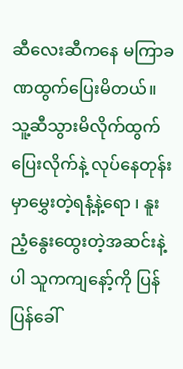ဆီလေးဆီကနေ မကြာခဏထွက်ပြေးမိတယ်။သူ့ဆီသွားမိလိုက်ထွက်ပြေးလိုက်နဲ့ လုပ်နေတုန်းမှာမွှေးတဲ့ရနံ့နဲ့ရော ၊ နူးညံ့နွေးထွေးတဲ့အဆင်းနဲ့ပါ သူကကျနော့်ကို ပြန်ပြန်ခေါ်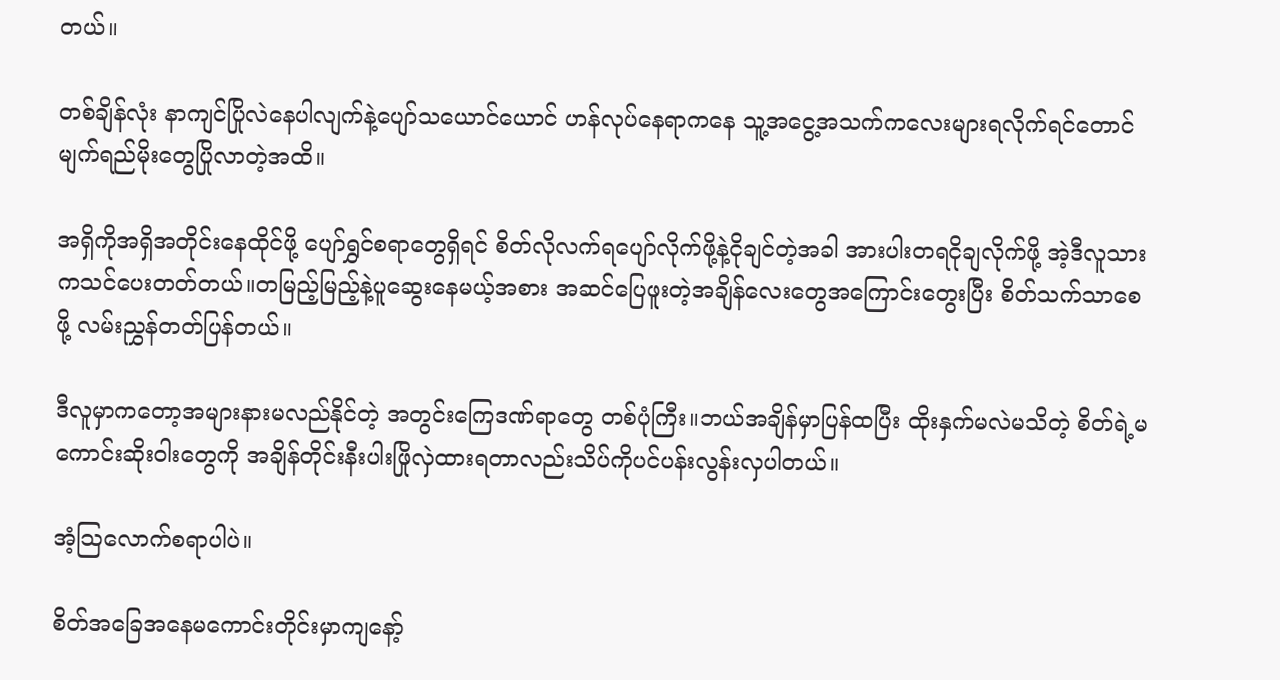တယ်။

တစ်ချိန်လုံး နာကျင်ပြိုလဲနေပါလျက်နဲ့ပျော်သယောင်ယောင် ဟန်လုပ်နေရာကနေ သူ့အငွေ့အသက်ကလေးများရလိုက်ရင်တောင်မျက်ရည်မိုးတွေပြိုလာတဲ့အထိ။

အရှိကိုအရှိအတိုင်းနေထိုင်ဖို့ ပျော်ရွှင်စရာတွေရှိရင် စိတ်လိုလက်ရပျော်လိုက်ဖို့နဲ့ငိုချင်တဲ့အခါ အားပါးတရငိုချလိုက်ဖို့ အဲ့ဒီလူသားကသင်ပေးတတ်တယ်။တမြည့်မြည့်နဲ့ပူဆွေးနေမယ့်အစား အဆင်ပြေဖူးတဲ့အချိန်လေးတွေအကြောင်းတွေးပြီး စိတ်သက်သာစေဖို့ လမ်းညွှန်တတ်ပြန်တယ်။

ဒီလူမှာကတော့အများနားမလည်နိုင်တဲ့ အတွင်းကြေဒဏ်ရာတွေ တစ်ပုံကြီး။ဘယ်အချိန်မှာပြန်ထပြီး ထိုးနှက်မလဲမသိတဲ့ စိတ်ရဲ့မကောင်းဆိုးဝါးတွေကို အချိန်တိုင်းနီးပါးဖြိုလှဲထားရတာလည်းသိပ်ကိုပင်ပန်းလွန်းလှပါတယ်။

အံ့သြလောက်စရာပါပဲ။

စိတ်အခြေအနေမကောင်းတိုင်းမှာကျနော့်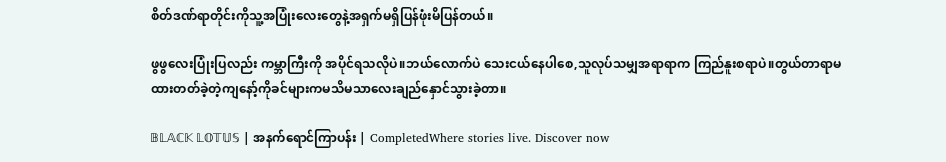စိတ်ဒဏ်ရာတိုင်းကိုသူ့အပြုံးလေးတွေနဲ့အရှက်မရှိပြန်ဖုံးမိပြန်တယ်။

ဖွဖွလေးပြုံးပြလည်း ကမ္ဘာကြီးကို အပိုင်ရသလိုပဲ။ဘယ်လောက်ပဲ သေးငယ်နေပါစေ,သူလုပ်သမျှအရာရာက ကြည်နူးစရာပဲ။တွယ်တာရာမထားတတ်ခဲ့တဲ့ကျနော့်ကိုခင်များကမသိမသာလေးချည်နှောင်သွားခဲ့တာ။

𝔹𝕃𝔸ℂ𝕂 𝕃𝕆𝕋𝕌𝕊 | အနက်ရောင်ကြာပန်း | CompletedWhere stories live. Discover now